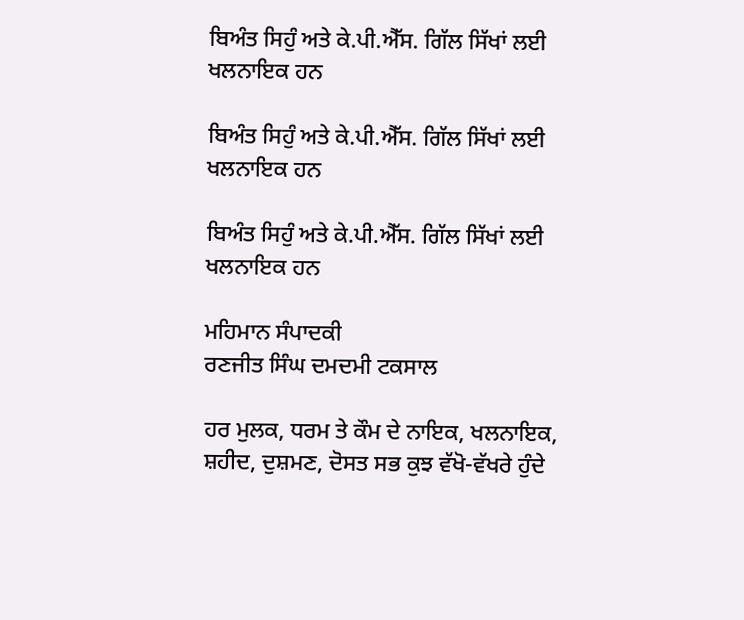ਬਿਅੰਤ ਸਿਹੁੰ ਅਤੇ ਕੇ.ਪੀ.ਐੱਸ. ਗਿੱਲ ਸਿੱਖਾਂ ਲਈ ਖਲਨਾਇਕ ਹਨ

ਬਿਅੰਤ ਸਿਹੁੰ ਅਤੇ ਕੇ.ਪੀ.ਐੱਸ. ਗਿੱਲ ਸਿੱਖਾਂ ਲਈ ਖਲਨਾਇਕ ਹਨ

ਬਿਅੰਤ ਸਿਹੁੰ ਅਤੇ ਕੇ.ਪੀ.ਐੱਸ. ਗਿੱਲ ਸਿੱਖਾਂ ਲਈ ਖਲਨਾਇਕ ਹਨ

ਮਹਿਮਾਨ ਸੰਪਾਦਕੀ
ਰਣਜੀਤ ਸਿੰਘ ਦਮਦਮੀ ਟਕਸਾਲ

ਹਰ ਮੁਲਕ, ਧਰਮ ਤੇ ਕੌਮ ਦੇ ਨਾਇਕ, ਖਲਨਾਇਕ, ਸ਼ਹੀਦ, ਦੁਸ਼ਮਣ, ਦੋਸਤ ਸਭ ਕੁਝ ਵੱਖੋ-ਵੱਖਰੇ ਹੁੰਦੇ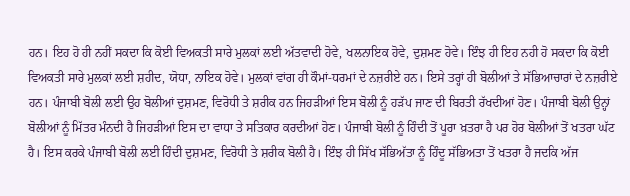ਹਨ। ਇਹ ਹੋ ਹੀ ਨਹੀਂ ਸਕਦਾ ਕਿ ਕੋਈ ਵਿਅਕਤੀ ਸਾਰੇ ਮੁਲਕਾਂ ਲਈ ਅੱਤਵਾਦੀ ਹੋਵੇ, ਖਲਨਾਇਕ ਹੋਵੇ, ਦੁਸ਼ਮਣ ਹੋਵੇ। ਇੰਝ ਹੀ ਇਹ ਨਹੀ ਹੋ ਸਕਦਾ ਕਿ ਕੋਈ ਵਿਅਕਤੀ ਸਾਰੇ ਮੁਲਕਾਂ ਲਈ ਸ਼ਹੀਦ, ਯੋਧਾ, ਨਾਇਕ ਹੋਵੇ। ਮੁਲਕਾਂ ਵਾਂਗ ਹੀ ਕੌਮਾਂ-ਧਰਮਾਂ ਦੇ ਨਜ਼ਰੀਏ ਹਨ। ਇਸੇ ਤਰ੍ਹਾਂ ਹੀ ਬੋਲੀਆਂ ਤੇ ਸੱਭਿਆਚਾਰਾਂ ਦੇ ਨਜ਼ਰੀਏ ਹਨ। ਪੰਜਾਬੀ ਬੋਲੀ ਲਈ ਉਹ ਬੋਲੀਆਂ ਦੁਸ਼ਮਣ, ਵਿਰੋਧੀ ਤੇ ਸ਼ਰੀਕ ਹਨ ਜਿਹੜੀਆਂ ਇਸ ਬੋਲੀ ਨੂੰ ਹੜੱਪ ਜਾਣ ਦੀ ਬਿਰਤੀ ਰੱਖਦੀਆਂ ਹੋਣ। ਪੰਜਾਬੀ ਬੋਲੀ ਉਨ੍ਹਾਂ ਬੋਲੀਆਂ ਨੂੰ ਮਿੱਤਰ ਮੰਨਦੀ ਹੈ ਜਿਹੜੀਆਂ ਇਸ ਦਾ ਵਾਧਾ ਤੇ ਸਤਿਕਾਰ ਕਰਦੀਆਂ ਹੋਣ। ਪੰਜਾਬੀ ਬੋਲੀ ਨੂੰ ਹਿੰਦੀ ਤੋਂ ਪੂਰਾ ਖ਼ਤਰਾ ਹੈ ਪਰ ਹੋਰ ਬੋਲੀਆਂ ਤੋਂ ਖਤਰਾ ਘੱਟ ਹੈ। ਇਸ ਕਰਕੇ ਪੰਜਾਬੀ ਬੋਲੀ ਲਈ ਹਿੰਦੀ ਦੁਸ਼ਮਣ, ਵਿਰੋਧੀ ਤੇ ਸ਼ਰੀਕ ਬੋਲੀ ਹੈ। ਇੰਝ ਹੀ ਸਿੱਖ ਸੱਭਿਅੱਤਾ ਨੂੰ ਹਿੰਦੂ ਸੱਭਿਅਤਾ ਤੋਂ ਖਤਰਾ ਹੈ ਜਦਕਿ ਅੱਜ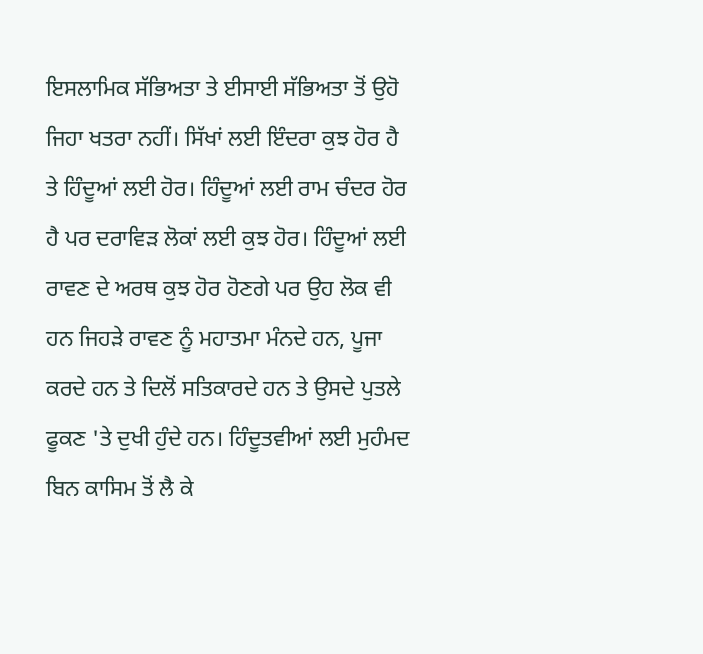ਇਸਲਾਮਿਕ ਸੱਭਿਅਤਾ ਤੇ ਈਸਾਈ ਸੱਭਿਅਤਾ ਤੋਂ ਉਹੋ ਜਿਹਾ ਖਤਰਾ ਨਹੀਂ। ਸਿੱਖਾਂ ਲਈ ਇੰਦਰਾ ਕੁਝ ਹੋਰ ਹੈ ਤੇ ਹਿੰਦੂਆਂ ਲਈ ਹੋਰ। ਹਿੰਦੂਆਂ ਲਈ ਰਾਮ ਚੰਦਰ ਹੋਰ ਹੈ ਪਰ ਦਰਾਵਿੜ ਲੋਕਾਂ ਲਈ ਕੁਝ ਹੋਰ। ਹਿੰਦੂਆਂ ਲਈ ਰਾਵਣ ਦੇ ਅਰਥ ਕੁਝ ਹੋਰ ਹੋਣਗੇ ਪਰ ਉਹ ਲੋਕ ਵੀ ਹਨ ਜਿਹੜੇ ਰਾਵਣ ਨੂੰ ਮਹਾਤਮਾ ਮੰਨਦੇ ਹਨ, ਪੂਜਾ ਕਰਦੇ ਹਨ ਤੇ ਦਿਲੋਂ ਸਤਿਕਾਰਦੇ ਹਨ ਤੇ ਉਸਦੇ ਪੁਤਲੇ ਫੂਕਣ 'ਤੇ ਦੁਖੀ ਹੁੰਦੇ ਹਨ। ਹਿੰਦੂਤਵੀਆਂ ਲਈ ਮੁਹੰਮਦ ਬਿਨ ਕਾਸਿਮ ਤੋਂ ਲੈ ਕੇ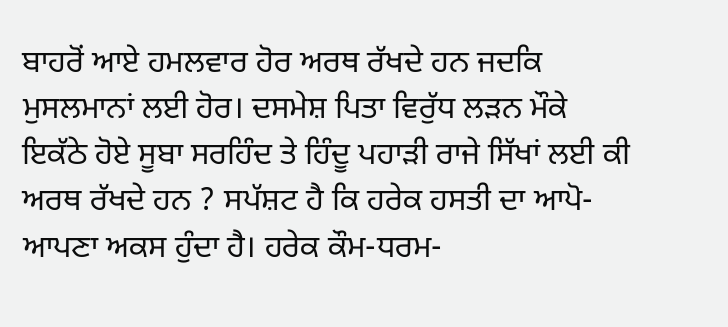ਬਾਹਰੋਂ ਆਏ ਹਮਲਵਾਰ ਹੋਰ ਅਰਥ ਰੱਖਦੇ ਹਨ ਜਦਕਿ ਮੁਸਲਮਾਨਾਂ ਲਈ ਹੋਰ। ਦਸਮੇਸ਼ ਪਿਤਾ ਵਿਰੁੱਧ ਲੜਨ ਮੌਕੇ ਇਕੱਠੇ ਹੋਏ ਸੂਬਾ ਸਰਹਿੰਦ ਤੇ ਹਿੰਦੂ ਪਹਾੜੀ ਰਾਜੇ ਸਿੱਖਾਂ ਲਈ ਕੀ ਅਰਥ ਰੱਖਦੇ ਹਨ ? ਸਪੱਸ਼ਟ ਹੈ ਕਿ ਹਰੇਕ ਹਸਤੀ ਦਾ ਆਪੋ-ਆਪਣਾ ਅਕਸ ਹੁੰਦਾ ਹੈ। ਹਰੇਕ ਕੌਮ-ਧਰਮ-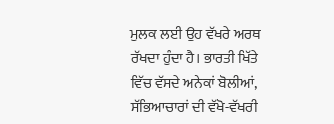ਮੁਲਕ ਲਈ ਉਹ ਵੱਖਰੇ ਅਰਥ ਰੱਖਦਾ ਹੁੰਦਾ ਹੈ। ਭਾਰਤੀ ਖਿੱਤੇ ਵਿੱਚ ਵੱਸਦੇ ਅਨੇਕਾਂ ਬੋਲੀਆਂ, ਸੱਭਿਆਚਾਰਾਂ ਦੀ ਵੱਖੋ-ਵੱਖਰੀ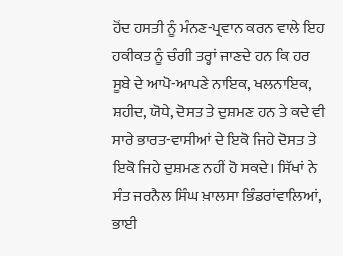ਹੋਂਦ ਹਸਤੀ ਨੂੰ ਮੰਨਣ-ਪ੍ਰਵਾਨ ਕਰਨ ਵਾਲੇ ਇਹ ਹਕੀਕਤ ਨੂੰ ਚੰਗੀ ਤਰ੍ਹਾਂ ਜਾਣਦੇ ਹਨ ਕਿ ਹਰ ਸੂਬੇ ਦੇ ਆਪੋ-ਆਪਣੇ ਨਾਇਕ, ਖਲਨਾਇਕ, ਸ਼ਹੀਦ, ਯੋਧੇ, ਦੋਸਤ ਤੇ ਦੁਸ਼ਮਣ ਹਨ ਤੇ ਕਦੇ ਵੀ ਸਾਰੇ ਭਾਰਤ-ਵਾਸੀਆਂ ਦੇ ਇਕੋ ਜਿਹੇ ਦੋਸਤ ਤੇ ਇਕੋ ਜਿਹੇ ਦੁਸ਼ਮਣ ਨਹੀਂ ਹੋ ਸਕਦੇ। ਸਿੱਖਾਂ ਨੇ ਸੰਤ ਜਰਨੈਲ ਸਿੰਘ ਖ਼ਾਲਸਾ ਭਿੰਡਰਾਂਵਾਲਿਆਂ, ਭਾਈ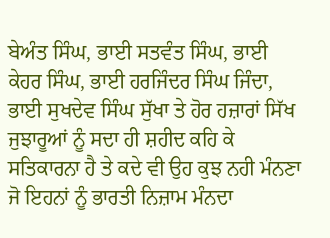ਬੇਅੰਤ ਸਿੰਘ, ਭਾਈ ਸਤਵੰਤ ਸਿੰਘ, ਭਾਈ ਕੇਹਰ ਸਿੰਘ, ਭਾਈ ਹਰਜਿੰਦਰ ਸਿੰਘ ਜਿੰਦਾ, ਭਾਈ ਸੁਖਦੇਵ ਸਿੰਘ ਸੁੱਖਾ ਤੇ ਹੋਰ ਹਜ਼ਾਰਾਂ ਸਿੱਖ ਜੁਝਾਰੂਆਂ ਨੂੰ ਸਦਾ ਹੀ ਸ਼ਹੀਦ ਕਹਿ ਕੇ ਸਤਿਕਾਰਨਾ ਹੈ ਤੇ ਕਦੇ ਵੀ ਉਹ ਕੁਝ ਨਹੀ ਮੰਨਣਾ ਜੋ ਇਹਨਾਂ ਨੂੰ ਭਾਰਤੀ ਨਿਜ਼ਾਮ ਮੰਨਦਾ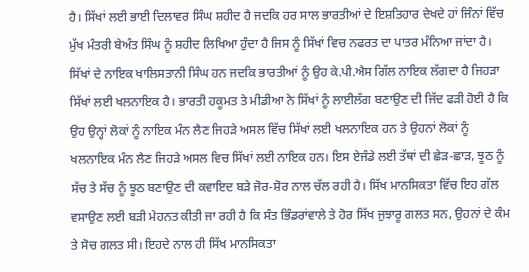ਹੈ। ਸਿੱਖਾਂ ਲਈ ਭਾਈ ਦਿਲਾਵਰ ਸਿੰਘ ਸ਼ਹੀਦ ਹੈ ਜਦਕਿ ਹਰ ਸਾਲ ਭਾਰਤੀਆਂ ਦੇ ਇਸ਼ਤਿਹਾਰ ਦੇਖਦੇ ਹਾਂ ਜਿੰਨਾਂ ਵਿੱਚ ਮੁੱਖ ਮੰਤਰੀ ਬੇਅੰਤ ਸਿੰਘ ਨੂੰ ਸ਼ਹੀਦ ਲਿਖਿਆ ਹੁੰਦਾ ਹੈ ਜਿਸ ਨੂੰ ਸਿੱਖਾਂ ਵਿਚ ਨਫਰਤ ਦਾ ਪਾਤਰ ਮੰਨਿਆ ਜਾਂਦਾ ਹੈ। ਸਿੱਖਾਂ ਦੇ ਨਾਇਕ ਖਾਲਿਸਤਾਨੀ ਸਿੰਘ ਹਨ ਜਦਕਿ ਭਾਰਤੀਆਂ ਨੂੰ ਉਹ ਕੇ.ਪੀ.ਐਸ ਗਿੱਲ ਨਾਇਕ ਲੱਗਦਾ ਹੈ ਜਿਹੜਾ ਸਿੱਖਾਂ ਲਈ ਖਲਨਾਇਕ ਹੈ। ਭਾਰਤੀ ਹਕੂਮਤ ਤੇ ਮੀਡੀਆ ਨੇ ਸਿੱਖਾਂ ਨੂੰ ਲਾਈਲੱਗ ਬਣਾਉਣ ਦੀ ਜਿੱਦ ਫੜੀ ਹੋਈ ਹੈ ਕਿ ਉਹ ਉਨ੍ਹਾਂ ਲੋਕਾਂ ਨੂੰ ਨਾਇਕ ਮੰਨ ਲੈਣ ਜਿਹੜੇ ਅਸਲ ਵਿੱਚ ਸਿੱਖਾਂ ਲਈ ਖਲਨਾਇਕ ਹਨ ਤੇ ਉਹਨਾਂ ਲੋਕਾਂ ਨੂੰ ਖਲਨਾਇਕ ਮੰਨ ਲੈਣ ਜਿਹੜੇ ਅਸਲ ਵਿਚ ਸਿੱਖਾਂ ਲਈ ਨਾਇਕ ਹਨ। ਇਸ ਏਜੰਡੇ ਲਈ ਤੱਥਾਂ ਦੀ ਛੇੜ-ਛਾੜ, ਝੂਠ ਨੂੰ ਸੱਚ ਤੇ ਸੱਚ ਨੂੰ ਝੂਠ ਬਣਾਉਣ ਦੀ ਕਵਾਇਦ ਬੜੇ ਜੋਰ-ਸ਼ੋਰ ਨਾਲ ਚੱਲ ਰਹੀ ਹੈ। ਸਿੱਖ ਮਾਨਸਿਕਤਾ ਵਿੱਚ ਇਹ ਗੱਲ ਵਸਾਉਣ ਲਈ ਬੜੀ ਮੇਹਨਤ ਕੀਤੀ ਜਾ ਰਹੀ ਹੈ ਕਿ ਸੰਤ ਭਿੰਡਰਾਂਵਾਲੇ ਤੇ ਹੋਰ ਸਿੱਖ ਜੁਝਾਰੂ ਗਲਤ ਸਨ, ਉਹਨਾਂ ਦੇ ਕੰਮ ਤੇ ਸੋਚ ਗਲਤ ਸੀ। ਇਹਦੇ ਨਾਲ ਹੀ ਸਿੱਖ ਮਾਨਸਿਕਤਾ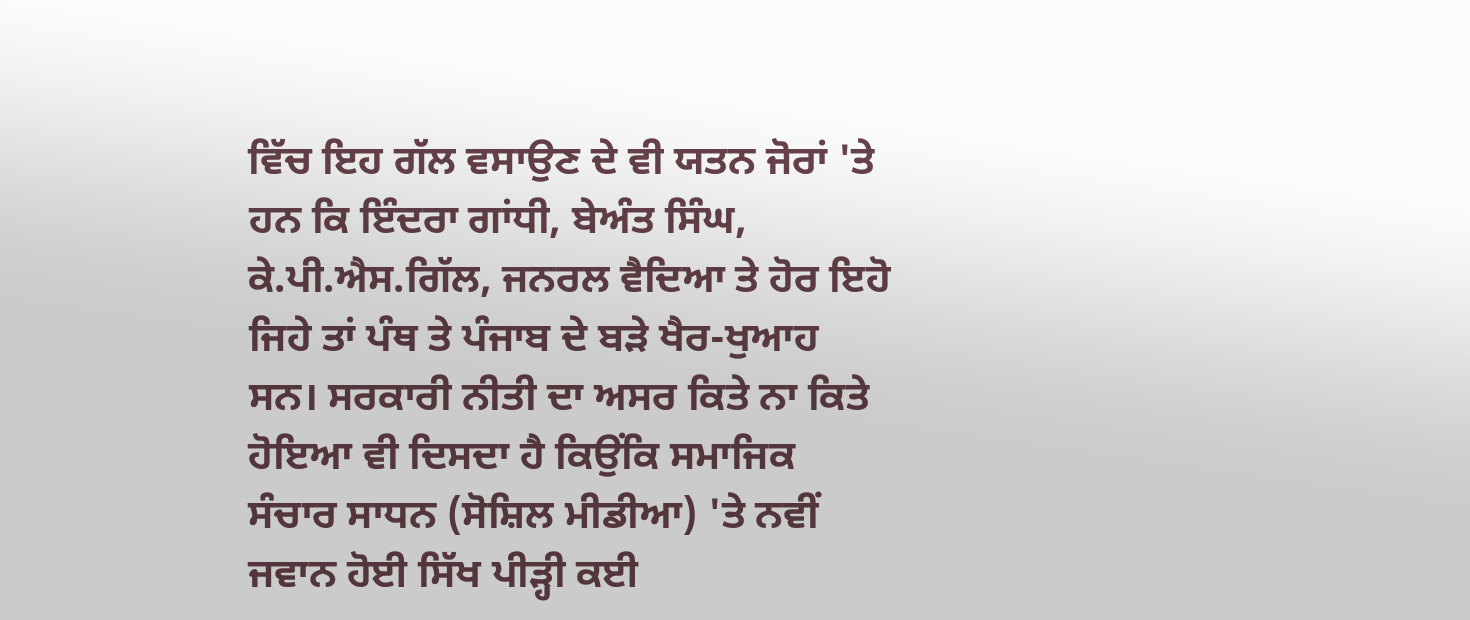ਵਿੱਚ ਇਹ ਗੱਲ ਵਸਾਉਣ ਦੇ ਵੀ ਯਤਨ ਜੋਰਾਂ 'ਤੇ ਹਨ ਕਿ ਇੰਦਰਾ ਗਾਂਧੀ, ਬੇਅੰਤ ਸਿੰਘ, ਕੇ.ਪੀ.ਐਸ.ਗਿੱਲ, ਜਨਰਲ ਵੈਦਿਆ ਤੇ ਹੋਰ ਇਹੋ ਜਿਹੇ ਤਾਂ ਪੰਥ ਤੇ ਪੰਜਾਬ ਦੇ ਬੜੇ ਖੈਰ-ਖੁਆਹ ਸਨ। ਸਰਕਾਰੀ ਨੀਤੀ ਦਾ ਅਸਰ ਕਿਤੇ ਨਾ ਕਿਤੇ ਹੋਇਆ ਵੀ ਦਿਸਦਾ ਹੈ ਕਿਉਂਕਿ ਸਮਾਜਿਕ ਸੰਚਾਰ ਸਾਧਨ (ਸੋਸ਼ਿਲ ਮੀਡੀਆ) 'ਤੇ ਨਵੀਂ ਜਵਾਨ ਹੋਈ ਸਿੱਖ ਪੀੜ੍ਹੀ ਕਈ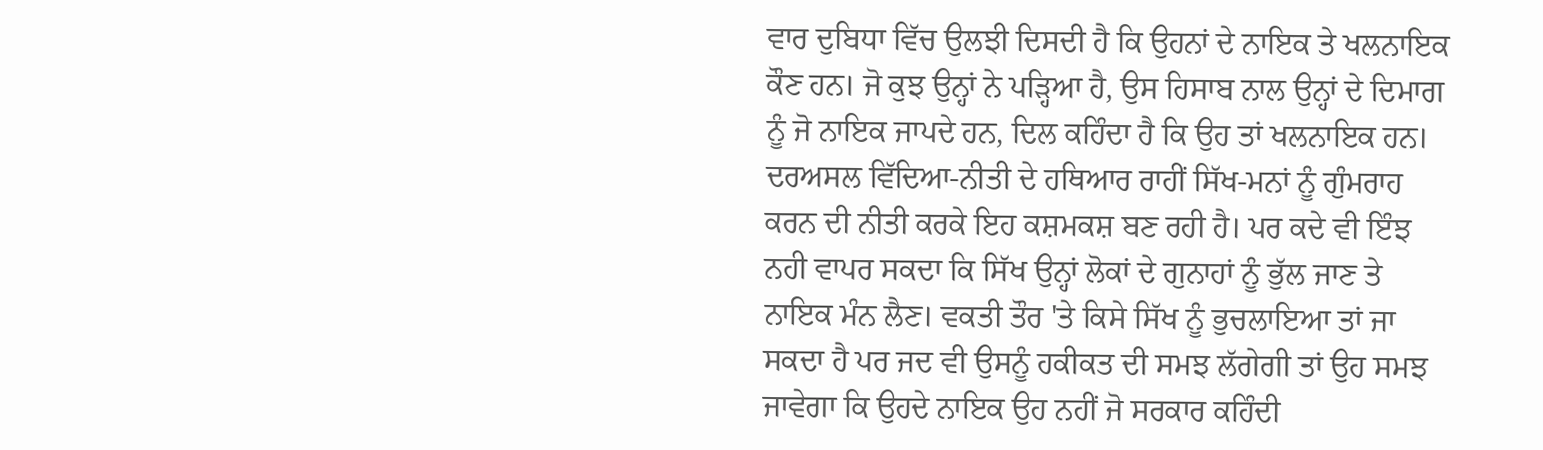ਵਾਰ ਦੁਬਿਧਾ ਵਿੱਚ ਉਲਝੀ ਦਿਸਦੀ ਹੈ ਕਿ ਉਹਨਾਂ ਦੇ ਨਾਇਕ ਤੇ ਖਲਨਾਇਕ ਕੌਣ ਹਨ। ਜੋ ਕੁਝ ਉਨ੍ਹਾਂ ਨੇ ਪੜ੍ਹਿਆ ਹੈ, ਉਸ ਹਿਸਾਬ ਨਾਲ ਉਨ੍ਹਾਂ ਦੇ ਦਿਮਾਗ ਨੂੰ ਜੋ ਨਾਇਕ ਜਾਪਦੇ ਹਨ, ਦਿਲ ਕਹਿੰਦਾ ਹੈ ਕਿ ਉਹ ਤਾਂ ਖਲਨਾਇਕ ਹਨ। ਦਰਅਸਲ ਵਿੱਦਿਆ-ਨੀਤੀ ਦੇ ਹਥਿਆਰ ਰਾਹੀਂ ਸਿੱਖ-ਮਨਾਂ ਨੂੰ ਗੁੰਮਰਾਹ ਕਰਨ ਦੀ ਨੀਤੀ ਕਰਕੇ ਇਹ ਕਸ਼ਮਕਸ਼ ਬਣ ਰਹੀ ਹੈ। ਪਰ ਕਦੇ ਵੀ ਇੰਝ ਨਹੀ ਵਾਪਰ ਸਕਦਾ ਕਿ ਸਿੱਖ ਉਨ੍ਹਾਂ ਲੋਕਾਂ ਦੇ ਗੁਨਾਹਾਂ ਨੂੰ ਭੁੱਲ ਜਾਣ ਤੇ ਨਾਇਕ ਮੰਨ ਲੈਣ। ਵਕਤੀ ਤੌਰ 'ਤੇ ਕਿਸੇ ਸਿੱਖ ਨੂੰ ਭੁਚਲਾਇਆ ਤਾਂ ਜਾ ਸਕਦਾ ਹੈ ਪਰ ਜਦ ਵੀ ਉਸਨੂੰ ਹਕੀਕਤ ਦੀ ਸਮਝ ਲੱਗੇਗੀ ਤਾਂ ਉਹ ਸਮਝ ਜਾਵੇਗਾ ਕਿ ਉਹਦੇ ਨਾਇਕ ਉਹ ਨਹੀਂ ਜੋ ਸਰਕਾਰ ਕਹਿੰਦੀ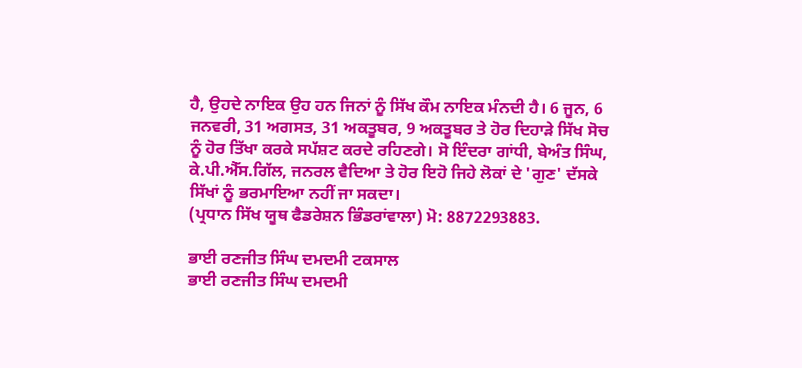ਹੈ, ਉਹਦੇ ਨਾਇਕ ਉਹ ਹਨ ਜਿਨਾਂ ਨੂੰ ਸਿੱਖ ਕੌਮ ਨਾਇਕ ਮੰਨਦੀ ਹੈ। 6 ਜੂਨ, 6 ਜਨਵਰੀ, 31 ਅਗਸਤ, 31 ਅਕਤੂਬਰ, 9 ਅਕਤੂਬਰ ਤੇ ਹੋਰ ਦਿਹਾੜੇ ਸਿੱਖ ਸੋਚ ਨੂੰ ਹੋਰ ਤਿੱਖਾ ਕਰਕੇ ਸਪੱਸ਼ਟ ਕਰਦੇ ਰਹਿਣਗੇ। ਸੋ ਇੰਦਰਾ ਗਾਂਧੀ, ਬੇਅੰਤ ਸਿੰਘ, ਕੇ.ਪੀ.ਐੱਸ.ਗਿੱਲ, ਜਨਰਲ ਵੈਦਿਆ ਤੇ ਹੋਰ ਇਹੋ ਜਿਹੇ ਲੋਕਾਂ ਦੇ 'ਗੁਣ' ਦੱਸਕੇ ਸਿੱਖਾਂ ਨੂੰ ਭਰਮਾਇਆ ਨਹੀਂ ਜਾ ਸਕਦਾ।
(ਪ੍ਰਧਾਨ ਸਿੱਖ ਯੂਥ ਫੈਡਰੇਸ਼ਨ ਭਿੰਡਰਾਂਵਾਲਾ) ਮੋ: 8872293883.

ਭਾਈ ਰਣਜੀਤ ਸਿੰਘ ਦਮਦਮੀ ਟਕਸਾਲ
ਭਾਈ ਰਣਜੀਤ ਸਿੰਘ ਦਮਦਮੀ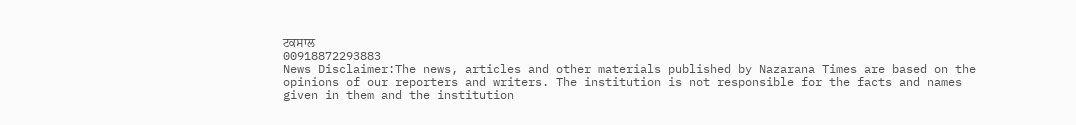ਟਕਸਾਲ
00918872293883
News Disclaimer:The news, articles and other materials published by Nazarana Times are based on the opinions of our reporters and writers. The institution is not responsible for the facts and names given in them and the institution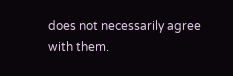does not necessarily agree with them.